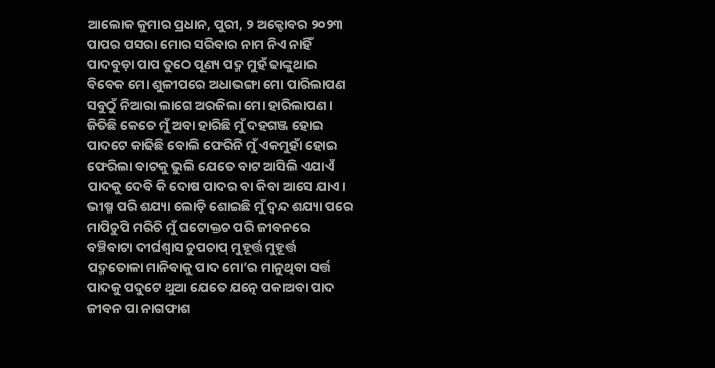ଆଲୋକ କୁମାର ପ୍ରଧାନ, ପୁରୀ, ୨ ଅକ୍ଟୋବର ୨୦୨୩
ପାପର ପସରା ମୋର ସରିବାର ନାମ ନିଏ ନାହିଁ
ପାଦବୁଡ଼ା ପାପ ତୁଠେ ପୂଣ୍ୟ ପଦ୍ମ ମୁହଁ ଢାଙ୍କୁଥାଇ
ବିବେକ ମୋ ଶୁଳୀପରେ ଅଧାଭଙ୍ଗା ମୋ ପାରିଲାପଣ
ସବୁଠୁଁ ନିଆରା ଲାଗେ ଅରଜିଲା ମୋ ହାରିଲାପଣ ।
ଜିତିଛି କେତେ ମୁଁ ଅବା ହାରିଛି ମୁଁ ଦହଗଞ୍ଜ ହୋଇ
ପାଦଟେ କାଢିଛି ବୋଲି ଫେରିନି ମୁଁ ଏକମୁହାଁ ହୋଇ
ଫେରିଲା ବାଟକୁ ଭୁଲି ଯେତେ ବାଟ ଆସିଲି ଏଯାଏଁ
ପାଦକୁ ଦେବି କି ଦୋଷ ପାଦର ବା କିବା ଆସେ ଯାଏ।
ଭୀଷ୍ମ ପରି ଶଯ୍ୟା ଲୋଡ଼ି ଶୋଇଛି ମୁଁ ଦ୍ଵନ୍ଦ ଶଯ୍ୟା ପରେ
ମାପିଚୁପି ମରିଚି ମୁଁ ଘଟୋକ୍ତଚ ପରି ଜୀବନରେ
ବଞ୍ଚିବାଟା ଦୀର୍ଘଶ୍ୱାସ ଚୁପଚାପ୍ ମୁହୂର୍ତ୍ତ ମୁହୂର୍ତ୍ତ
ପଦ୍ମତୋଳା ମାନିବାକୁ ପାଦ ମୋ’ର ମାନୁଥିବା ସର୍ତ୍ତ
ପାଦକୁ ପଦୁଟେ ଥୁଆ ଯେତେ ଯତ୍ନେ ପକାଅବା ପାଦ
ଜୀବନ ପା ନାଗଫାଶ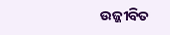ଉଜ୍ଜୀବିତ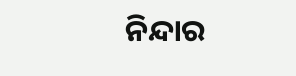ନିନ୍ଦାର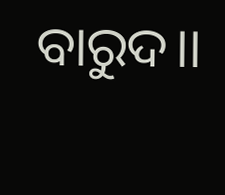ବାରୁଦ।।